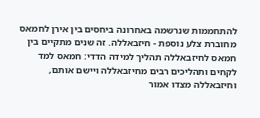להתחממות שנרשמה באחרונה ביחסים בין אירן לחמאס מחוברת צלע נוספת - חיזבאללה. זה שנים מתקיים בין חמאס לחיזבאללה תהליך למידה הדדי: חמאס למד לקחים ותהליכים רבים מחיזבאללה ויישם אותם, וחיזבאללה מצדו אמור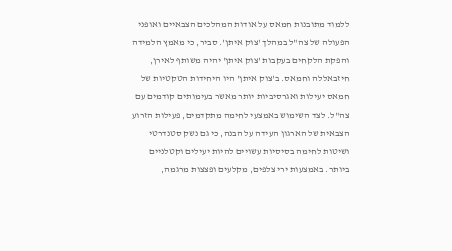ללמוד מתובנות חמאס על אודות המהלכים הצבאיים ואופני הפעולה של צה"ל במהלך 'צוק איתן'. סביר, כי מאמץ הלמידה והפקת הלקחים בעקבות 'צוק איתן' יהיה משותף לאירן, חיזבאללה וחמאס. ב'צוק איתן' היו היחידות הטקטיות של חמאס יעילות ואגרסיביות יותר מאשר בעימותים קודמים עם צה"ל. לצד השימוש באמצעי לחימה מתקדמים, פעילות הזרוע הצבאית של הארגון העידה על הבנה, כי גם נשק סטנדרטי ושיטות לחימה בסיסיות עשויים להיות יעילים וקטלניים ביותר. באמצעות ירי צלפים, מקלעים ופצצות מרגמה,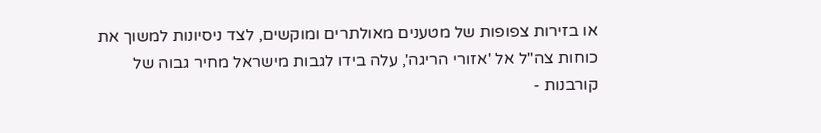או בזירות צפופות של מטענים מאולתרים ומוקשים, לצד ניסיונות למשוך את כוחות צה"ל אל 'אזורי הריגה', עלה בידו לגבות מישראל מחיר גבוה של קורבנות -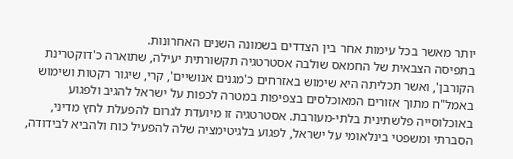יותר מאשר בכל עימות אחר בין הצדדים בשמונה השנים האחרונות.
בתפיסה הצבאית של החמאס שולבה אסטרטגיה תקשורתית יעילה, שתוארה כ'דוקטרינת הקורבן', ואשר תכליתה היא שימוש באזרחים כ'מגנים אנושיים', קרי, שיגור רקטות ושימוש באמל"ח מתוך אזורים המאוכלסים בצפיפות במטרה לכפות על ישראל להגיב ולפגוע באוכלוסייה פלשתינית בלתי-מעורבת. אסטרטגיה זו מיועדת לגרום להפעלת לחץ מדיני, הסברתי ומשפטי בינלאומי על ישראל, לפגוע בלגיטימציה שלה להפעיל כוח ולהביא לבידודה,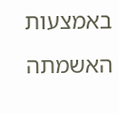באמצעות האשמתה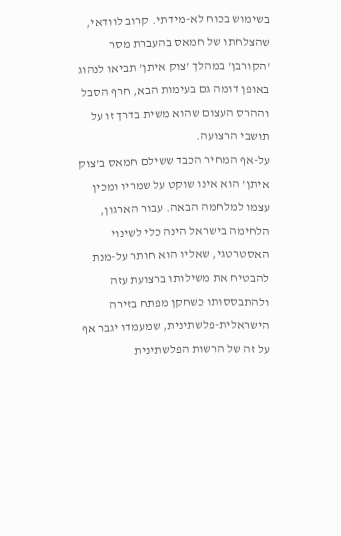בשימוש בכוח לא-מידתי. קרוב לוודאי, שהצלחתו של חמאס בהעברת מסר 'הקורבן' במהלך 'צוק איתן' תביאו לנהוג באופן דומה גם בעימות הבא, חרף הסבל וההרס העצום שהוא משית בדרך זו על תושבי הרצועה.
על-אף המחיר הכבד ששילם חמאס ב'צוק איתן' הוא אינו שוקט על שמריו ומכין עצמו למלחמה הבאה. עבור הארגון, הלחימה בישראל הינה כלי לשינוי האסטרטגי, שאליו הוא חותר על-מנת להבטיח את משילותו ברצועת עזה ולהתבססותו כשחקן מפתח בזירה הישראלית-פלשתינית, שמעמדו יגבר אף על זה של הרשות הפלשתינית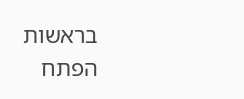בראשות הפתח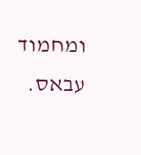ומחמוד עבאס.